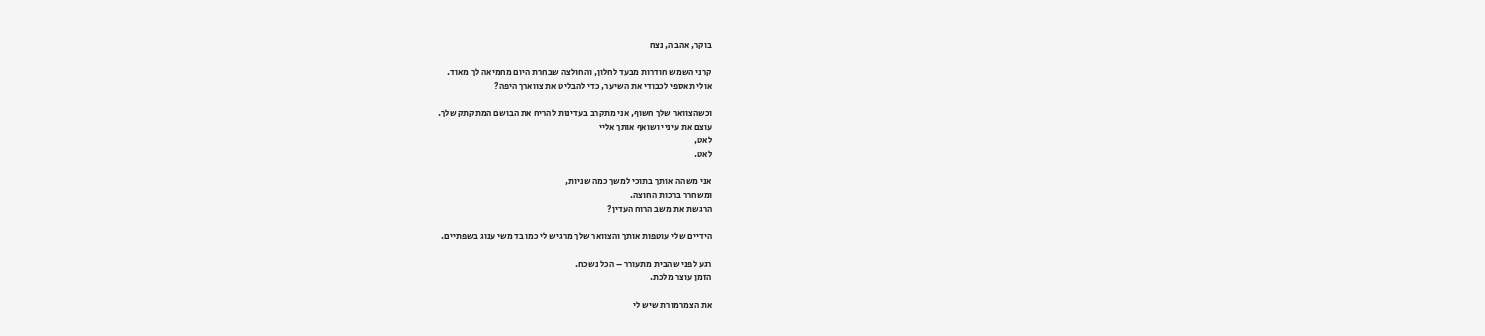בוקר, אהבה, נצח

קרני השמש חודרות מבעד לחלון, והחולצה שבחרת היום מחמיאה לך מאוד.
אולי תאספי לכבודי את השיער, כדי להבליט את צווארך היפה?

וכשהצוואר שלך חשוף, אני מתקרב בעדינות להריח את הבושם המתקתק שלך.
עוצם את עיניי ושואף אותך אליי
לאט,
לאט.

אני משהה אותך בתוכי למשך כמה שניות,
ומשחרר ברכות החוצה.
הרגשת את משב הרוח העדין?

הידיים שלי עוטפות אותך והצוואר שלך מרגיש לי כמו בד משי ענוג בשפתיים.

רגע לפני שהבית מתעורר – הכל נשכח.
הזמן עוצר מלכת.

את הצמרמורת שיש לי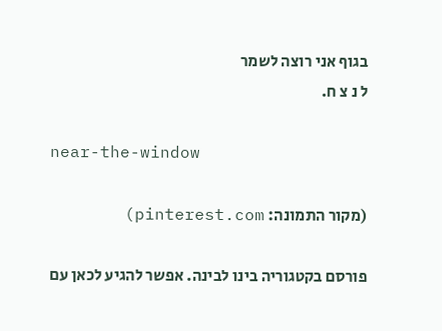בגוף אני רוצה לשמר
ל נ צ ח.

near-the-window

(מקור התמונה: pinterest.com)

פורסם בקטגוריה בינו לבינה. אפשר להגיע לכאן עם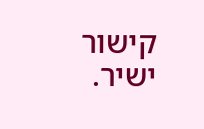קישור ישיר.